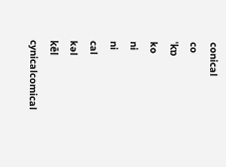conical
co
ˈkɒ
ko
ni
ni
cal
kəl
kēl
cynicalcomical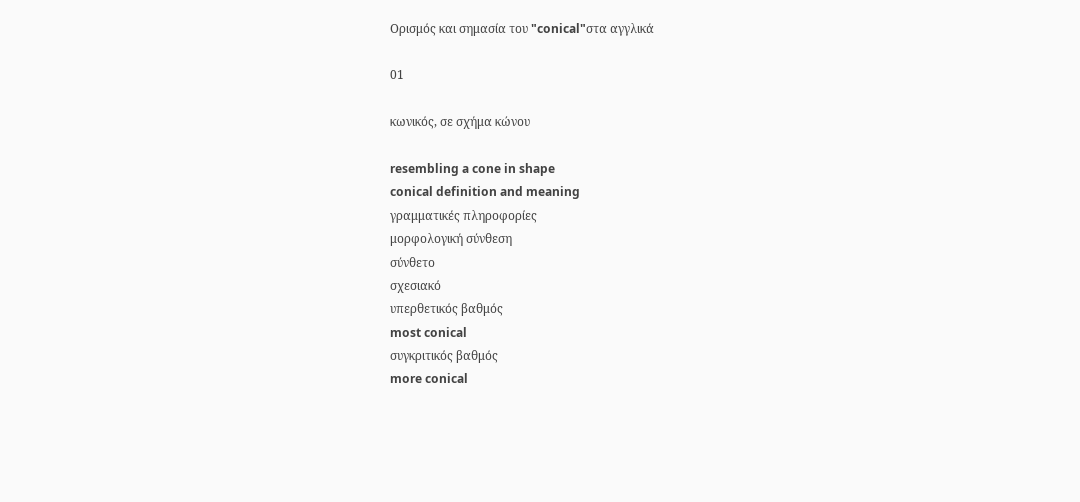Ορισμός και σημασία του "conical"στα αγγλικά

01

κωνικός, σε σχήμα κώνου

resembling a cone in shape
conical definition and meaning
γραμματικές πληροφορίες
μορφολογική σύνθεση
σύνθετο
σχεσιακό
υπερθετικός βαθμός
most conical
συγκριτικός βαθμός
more conical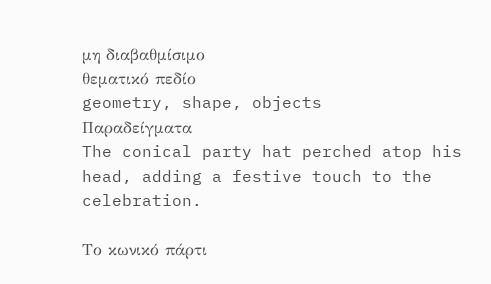μη διαβαθμίσιμο
θεματικό πεδίο
geometry, shape, objects
Παραδείγματα
The conical party hat perched atop his head, adding a festive touch to the celebration.

Το κωνικό πάρτι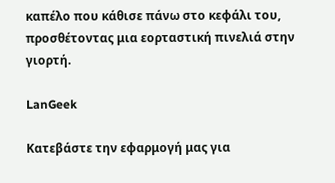καπέλο που κάθισε πάνω στο κεφάλι του, προσθέτοντας μια εορταστική πινελιά στην γιορτή.

LanGeek

Κατεβάστε την εφαρμογή μας για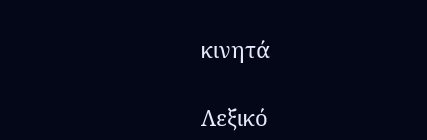κινητά

Λεξικό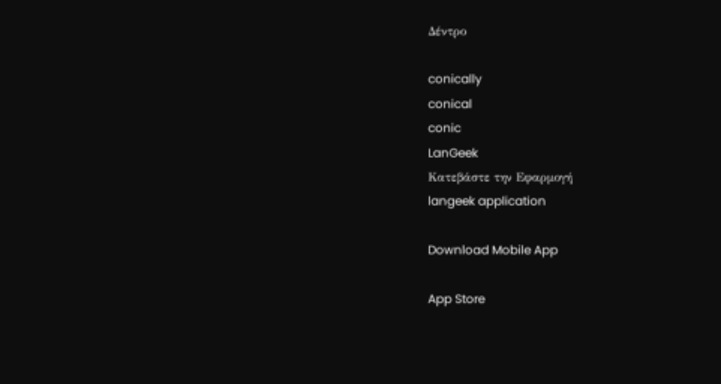Δέντρο

conically
conical
conic
LanGeek
Κατεβάστε την Εφαρμογή
langeek application

Download Mobile App

App Store